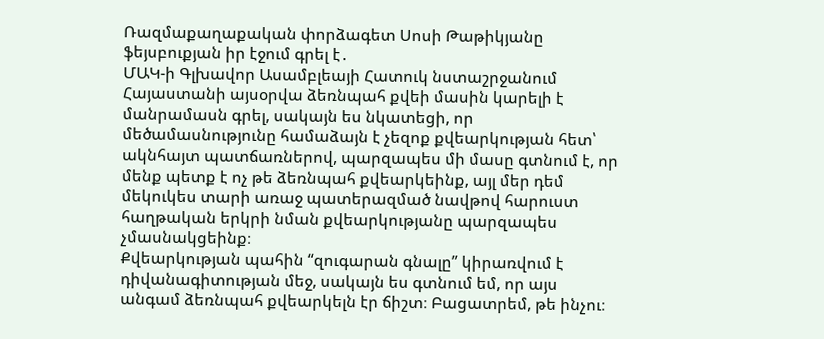Ռազմաքաղաքական փորձագետ Սոսի Թաթիկյանը ֆեյսբուքյան իր էջում գրել է․
ՄԱԿ-ի Գլխավոր Ասամբլեայի Հատուկ նստաշրջանում Հայաստանի այսօրվա ձեռնպահ քվեի մասին կարելի է մանրամասն գրել, սակայն ես նկատեցի, որ մեծամասնությունը համաձայն է չեզոք քվեարկության հետ՝ ակնհայտ պատճառներով, պարզապես մի մասը գտնում է, որ մենք պետք է ոչ թե ձեռնպահ քվեարկեինք, այլ մեր դեմ մեկուկես տարի առաջ պատերազմած նավթով հարուստ հաղթական երկրի նման քվեարկությանը պարզապես չմասնակցեինք։
Քվեարկության պահին “զուգարան գնալը” կիրառվում է դիվանագիտության մեջ, սակայն ես գտնում եմ, որ այս անգամ ձեռնպահ քվեարկելն էր ճիշտ։ Բացատրեմ, թե ինչու։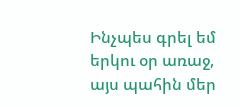Ինչպես գրել եմ երկու օր առաջ, այս պահին մեր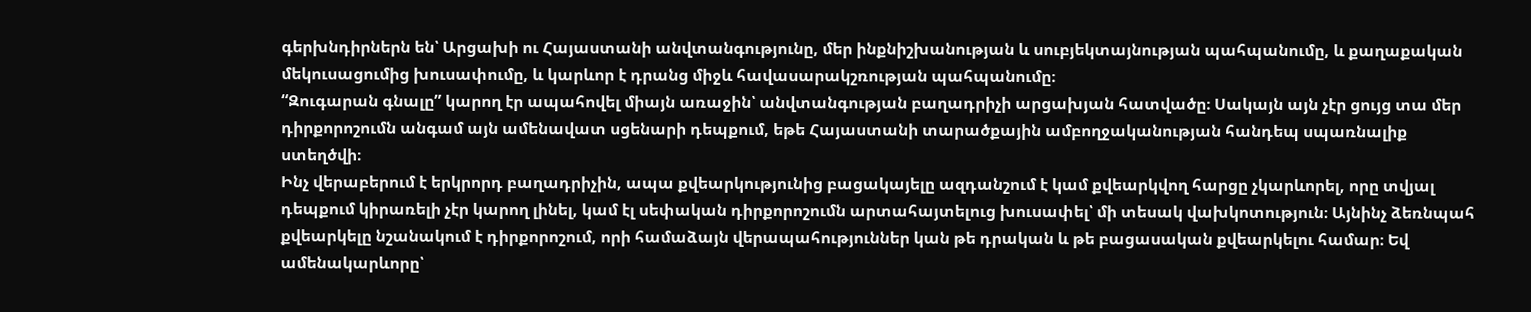գերխնդիրներն են՝ Արցախի ու Հայաստանի անվտանգությունը, մեր ինքնիշխանության և սուբյեկտայնության պահպանումը, և քաղաքական մեկուսացումից խուսափումը, և կարևոր է դրանց միջև հավասարակշռության պահպանումը։
“Զուգարան գնալը” կարող էր ապահովել միայն առաջին՝ անվտանգության բաղադրիչի արցախյան հատվածը։ Սակայն այն չէր ցույց տա մեր դիրքորոշումն անգամ այն ամենավատ սցենարի դեպքում, եթե Հայաստանի տարածքային ամբողջականության հանդեպ սպառնալիք ստեղծվի։
Ինչ վերաբերում է երկրորդ բաղադրիչին, ապա քվեարկությունից բացակայելը ազդանշում է կամ քվեարկվող հարցը չկարևորել, որը տվյալ դեպքում կիրառելի չէր կարող լինել, կամ էլ սեփական դիրքորոշումն արտահայտելուց խուսափել՝ մի տեսակ վախկոտություն։ Այնինչ ձեռնպահ քվեարկելը նշանակում է դիրքորոշում, որի համաձայն վերապահություններ կան թե դրական և թե բացասական քվեարկելու համար։ Եվ ամենակարևորը՝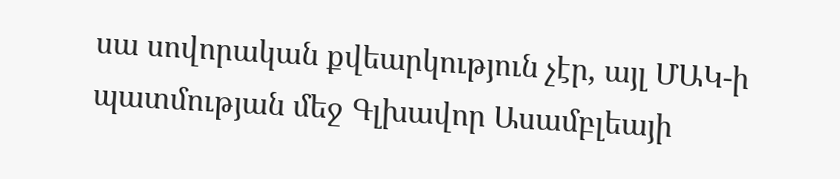սա սովորական քվեարկություն չէր, այլ ՄԱԿ-ի պատմության մեջ Գլխավոր Ասամբլեայի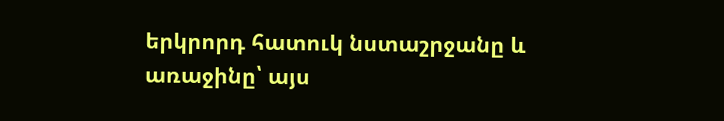երկրորդ հատուկ նստաշրջանը և առաջինը՝ այս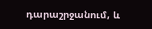դարաշրջանում, և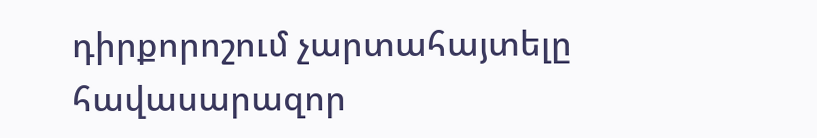դիրքորոշում չարտահայտելը հավասարազոր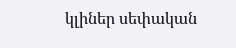կլիներ սեփական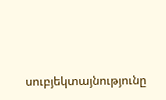սուբյեկտայնությունը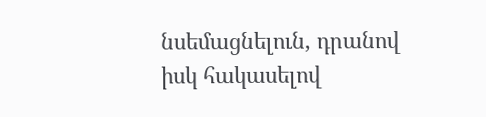նսեմացնելուն, դրանով իսկ հակասելով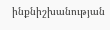ինքնիշխանության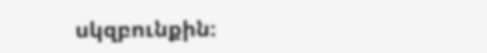սկզբունքին։